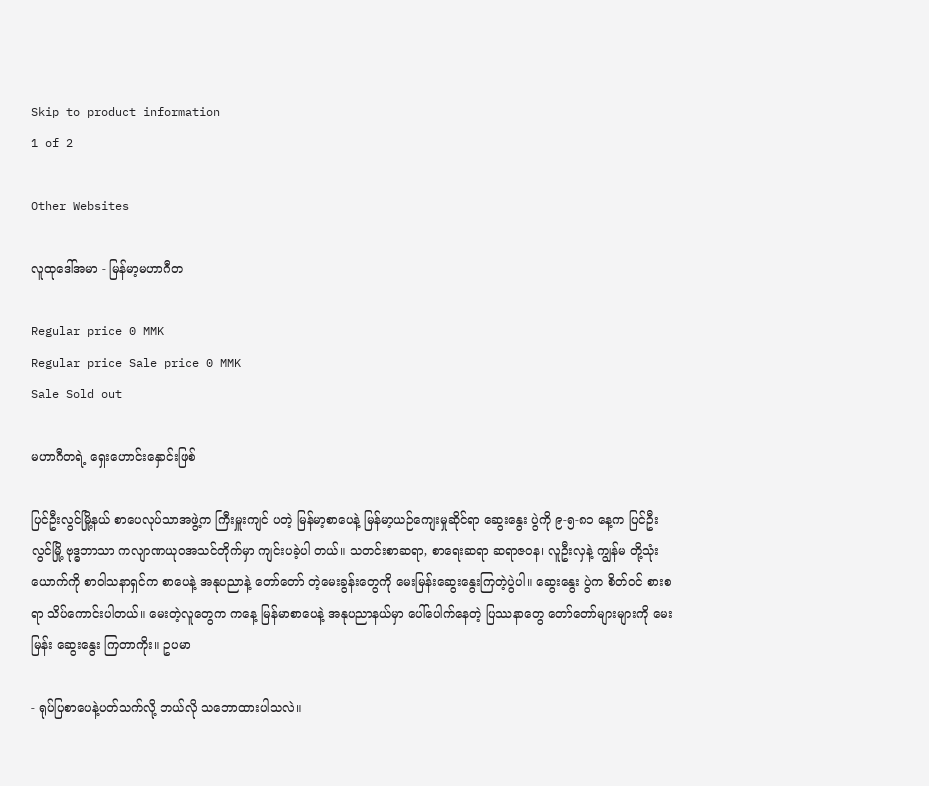Skip to product information
1 of 2

Other Websites

လူထုဒေါ်အမာ - မြန်မာ့မဟာဂီတ

Regular price 0 MMK
Regular price Sale price 0 MMK
Sale Sold out

မဟာဂီတရဲ့ ရှေးဟောင်းနှောင်းဖြစ်

ပြင်ဦးလွင်မြို့နယ် စာပေလုပ်သာအဖွဲ့က ကြီးမှူးကျင် ပတဲ့ မြန်မာ့စာပေနဲ့ မြန်မာ့ယဉ်ကျေးမှုဆိုင်ရာ ဆွေးနွေး ပွဲကို ၉-၅-၈၁ နေ့က ပြင်ဦးလွင်မြို့ ဗုဒ္ဓဘာသာ ကလျာဏယုဝအသင်တိုက်မှာ ကျင်းပခဲ့ပါ တယ်။ သတင်းစာဆရာ, စာရေးဆရာ ဆရာဇ၀န၊ လူဦးလှနဲ့ ကျွန်မ တို့သုံးယောက်ကို စာဝါသနာရှင်က စာပေနဲ့ အနုပညာနဲ့ တော်တော် တဲ့မေးခွန်းတွေကို မေးမြန်းဆွေးနွေးကြတဲ့ပွဲပါ။ ဆွေးနွေး ပွဲက စိတ်ဝင် စားစရာ သိပ်ကောင်းပါတယ်။ မေးတဲ့လူတွေက ကနေ့ မြန်မာစာပေနဲ့ အနုပညာနယ်မှာ ပေါ်ပေါက်နေတဲ့ ပြဿနာတွေ တော်တော်များများကို မေး မြန်း ဆွေးနွေး ကြတာကိုး။ ဥပမာ

- ရုပ်ပြစာပေနဲ့ပတ်သက်လို့ ဘယ်လို သဘောထားပါသလဲ။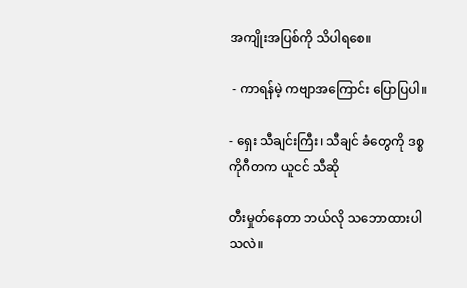အကျိုးအပြစ်ကို သိပါရစေ။

 - ကာရန်မဲ့ ကဗျာအကြောင်း ပြောပြပါ။

- ရှေး သီချင်းကြီး၊ သီချင် ခံတွေကို ဒစ္စကိုဂီတက ယူငင် သီဆို

တီးမှုတ်နေတာ ဘယ်လို သဘောထားပါသလဲ။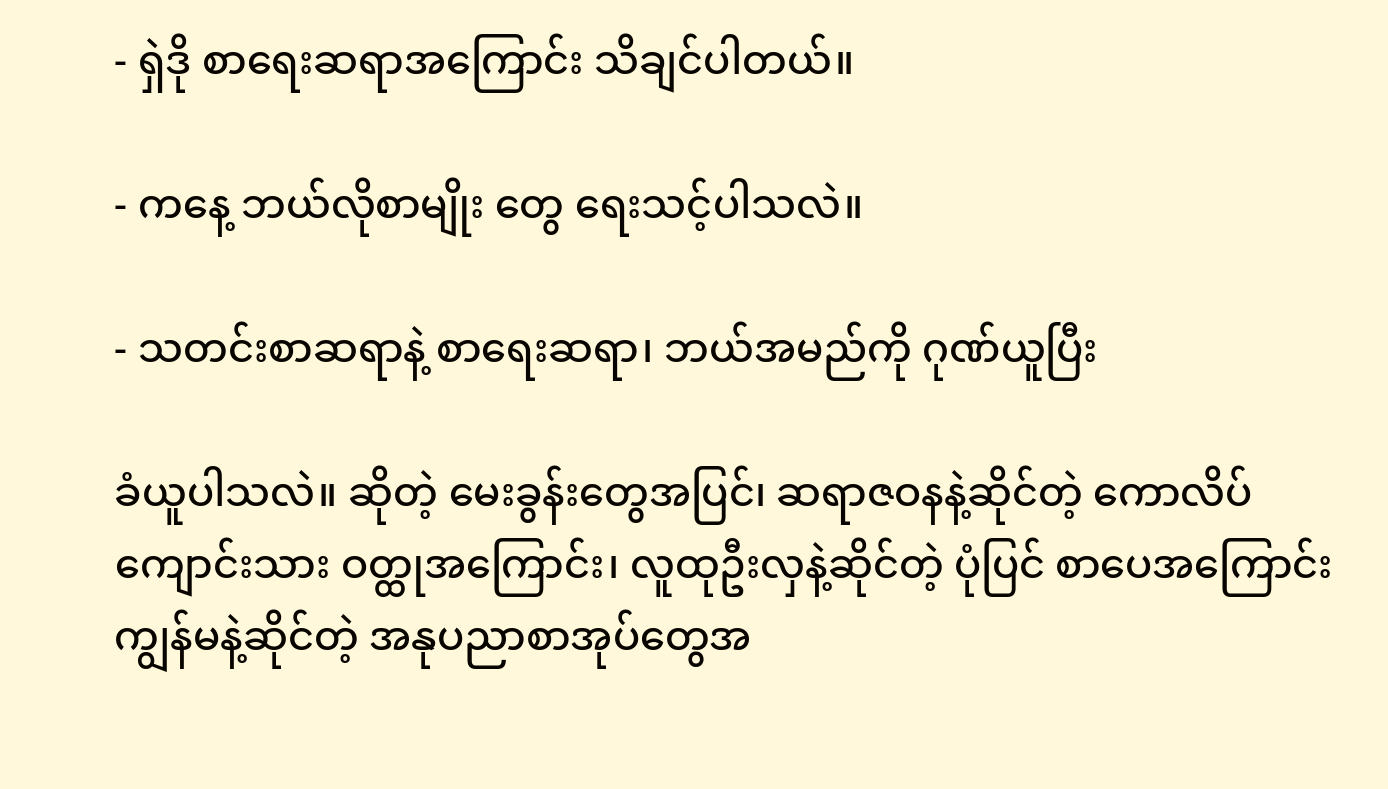- ရှဲဒို စာရေးဆရာအကြောင်း သိချင်ပါတယ်။

- ကနေ့ ဘယ်လိုစာမျိုး တွေ ရေးသင့်ပါသလဲ။

- သတင်းစာဆရာနဲ့ စာရေးဆရာ၊ ဘယ်အမည်ကို ဂုဏ်ယူပြီး

ခံယူပါသလဲ။ ဆိုတဲ့ မေးခွန်းတွေအပြင်၊ ဆရာဇဝနနဲ့ဆိုင်တဲ့ ကောလိပ် ကျောင်းသား ဝတ္ထုအကြောင်း၊ လူထုဦးလှနဲ့ဆိုင်တဲ့ ပုံပြင် စာပေအကြောင်း ကျွန်မနဲ့ဆိုင်တဲ့ အနုပညာစာအုပ်တွေအ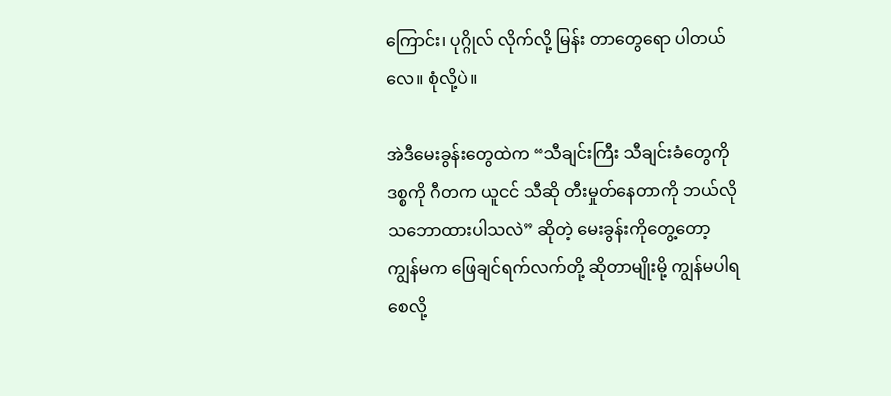ကြောင်း၊ ပုဂ္ဂိုလ် လိုက်လို့ မြန်း တာတွေရော ပါတယ်လေ။ စုံလို့ပဲ။

အဲဒီမေးခွန်းတွေထဲက “သီချင်းကြီး သီချင်းခံတွေကို ဒစ္စကို ဂီတက ယူငင် သီဆို တီးမှုတ်နေတာကို ဘယ်လို သဘောထားပါသလဲ” ဆိုတဲ့ မေးခွန်းကိုတွေ့တော့ ကျွန်မက ဖြေချင်ရက်လက်တို့ ဆိုတာမျိုးမို့ ကျွန်မပါရစေလို့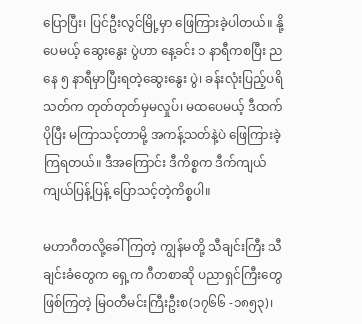ပြောပြီး၊ ပြင်ဦးလွင်မြို့မှာ ဖြေကြားခဲ့ပါတယ်။ နို့ပေမယ့် ဆွေးနွေး ပွဲဟာ နေ့ခင်း ၁ နာရီကစပြီး ညနေ ၅ နာရီမှာပြီးရတဲ့ဆွေးနွေး ပွဲ၊ ခန်းလုံးပြည့်ပရိသတ်က တုတ်တုတ်မှမလှုပ်၊ မထပေမယ့် ဒီထက်ပိုပြီး မကြာသင့်တာမို့ အကန့်သတ်နဲ့ပဲ ဖြေကြားခဲ့ကြရတယ်။ ဒီအကြောင်း ဒီကိစ္စက ဒီက်ကျယ်ကျယ်ပြန့်ပြန့် ပြောသင့်တဲ့ကိစ္စပါ။

မဟာဂီတလို့ခေါ်ကြတဲ့ ကျွန်မတို့ သီချင်းကြီး သီချင်းခံတွေက ရှေ့က ဂီတစာဆို ပညာရှင်ကြီးတွေဖြစ်ကြတဲ့ မြဝတီမင်းကြီးဦးစ(၁၇၆၆ -၁၈၅၃)၊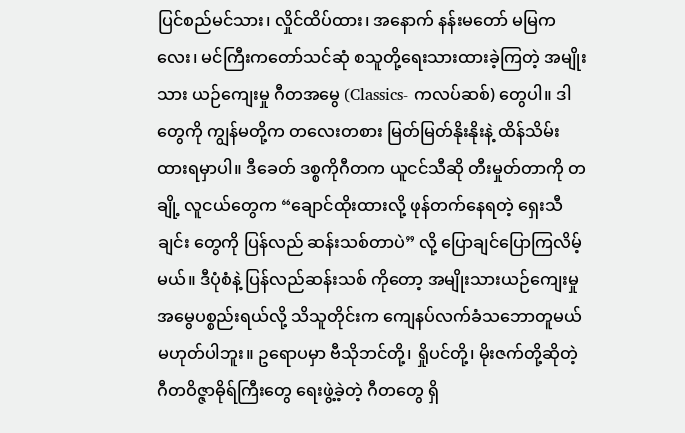ပြင်စည်မင်သား၊ လှိုင်ထိပ်ထား၊ အနောက် နန်းမတော် မမြကလေး၊ မင်ကြီးကတော်သင်ဆုံ စသူတို့ရေးသားထားခဲ့ကြတဲ့ အမျိုးသား ယဉ်ကျေးမှု ဂီတအမွေ (Classics- ကလပ်ဆစ်) တွေပါ။ ဒါတွေကို ကျွန်မတို့က တလေးတစား မြတ်မြတ်နိုးနိုးနဲ့ ထိန်သိမ်းထားရမှာပါ။ ဒီခေတ် ဒစ္စကိုဂီတက ယူငင်သီဆို တီးမှုတ်တာကို တချို့ လူငယ်တွေက “ချောင်ထိုးထားလို့ ဖုန်တက်နေရတဲ့ ရှေးသီချင်း တွေကို ပြန်လည် ဆန်းသစ်တာပဲ” လို့ ပြောချင်ပြောကြလိမ့်မယ်။ ဒီပုံစံနဲ့ ပြန်လည်ဆန်းသစ် ကိုတော့ အမျိုးသားယဉ်ကျေးမှု အမွေပစ္စည်းရယ်လို့ သိသူတိုင်းက ကျေနပ်လက်ခံသဘောတူမယ်မဟုတ်ပါဘူး။ ဥရောပမှာ ဗီသိုဘင်တို့၊ ရှိုပင်တို့၊ မိုးဇက်တို့ဆိုတဲ့ ဂီတဝိဇ္ဇာဓိုရ်ကြီးတွေ ရေးဖွဲ့ခဲ့တဲ့ ဂီတတွေ ရှိ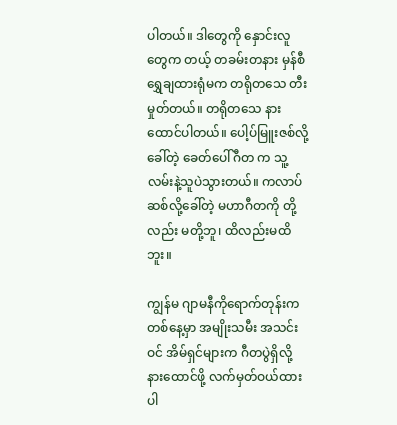ပါတယ်။ ဒါတွေကို နှောင်းလူတွေက တယ့် တခမ်းတနား မှန်စီရွှေချထားရုံမက တရိုတသေ တီးမှုတ်တယ်။ တရိုတသေ နားထောင်ပါတယ်။ ပေါ့ပ်မြူးဇစ်လို့ ခေါ်တဲ့ ခေတ်ပေါ်ဂီတ က သူ့လမ်းနဲ့သူပဲသွားတယ်။ ကလာပ်ဆစ်လို့ခေါ်တဲ့ မဟာဂီတကို တို့လည်း မတို့ဘူ၊ ထိလည်းမထိဘူး။

ကျွန်မ ဂျာမနီကိုရောက်တုန်းက တစ်နေ့မှာ အမျိုးသမီး အသင်းဝင် အိမ်ရှင်များက ဂီတပွဲရှိလို့ နားထောင်ဖို့ လက်မှတ်ဝယ်ထားပါ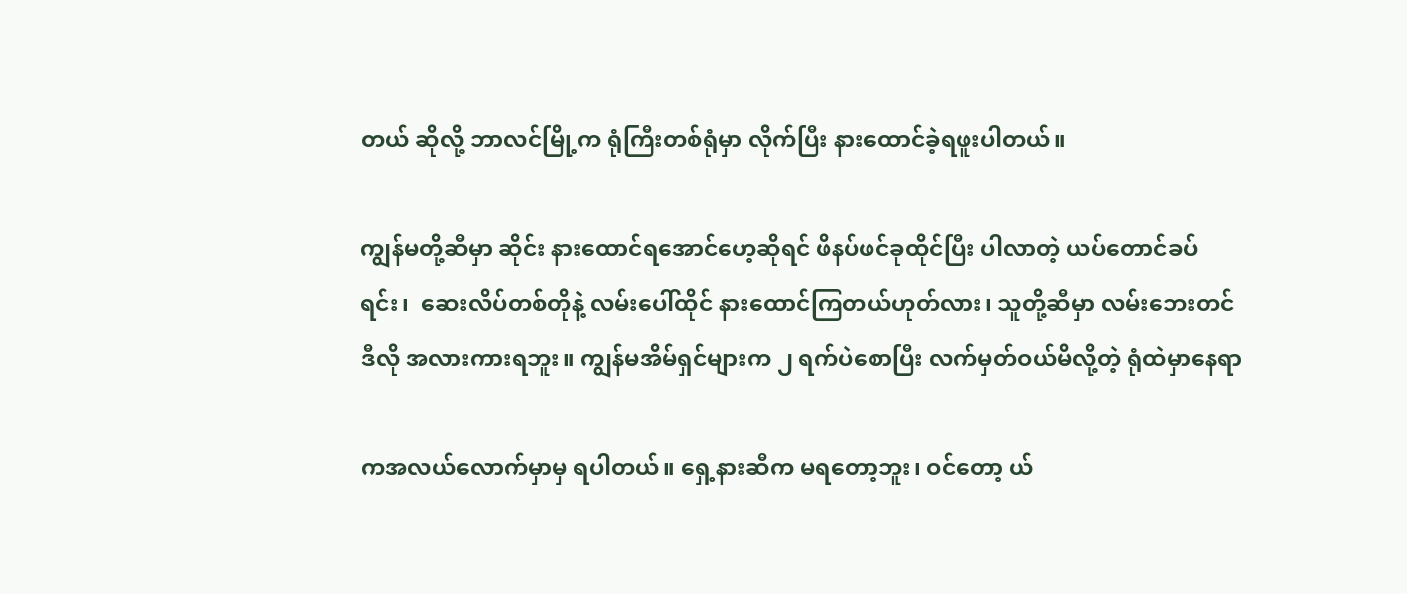တယ် ဆိုလို့ ဘာလင်မြို့က ရုံကြီးတစ်ရုံမှာ လိုက်ပြီး နားထောင်ခဲ့ရဖူးပါတယ်။

ကျွန်မတို့ဆီမှာ ဆိုင်း နားထောင်ရအောင်ဟေ့ဆိုရင် ဖိနပ်ဖင်ခုထိုင်ပြီး ပါလာတဲ့ ယပ်တောင်ခပ်ရင်း၊  ဆေးလိပ်တစ်တိုနဲ့ လမ်းပေါ်ထိုင် နားထောင်ကြတယ်ဟုတ်လား၊ သူတို့ဆီမှာ လမ်းဘေးတင် ဒီလို အလားကားရဘူး။ ကျွန်မအိမ်ရှင်များက ၂ ရက်ပဲစောပြီး လက်မှတ်ဝယ်မိလို့တဲ့ ရုံထဲမှာနေရာ

ကအလယ်လောက်မှာမှ ရပါတယ်။ ရှေ့နားဆီက မရတော့ဘူး၊ ဝင်တော့ ယ်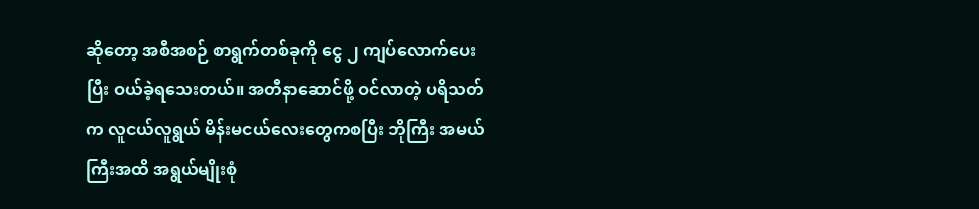ဆိုတော့ အစီအစဉ် စာရွက်တစ်ခုကို ငွေ ၂ ကျပ်လောက်ပေးပြီး ဝယ်ခဲ့ရသေးတယ်။ အတီနာဆောင်ဖို့ ဝင်လာတဲ့ ပရိသတ်က လူငယ်လူရွယ် မိန်းမငယ်လေးတွေကစပြီး ဘိုကြီး အမယ်ကြီးအထိ အရွယ်မျိုးစုံ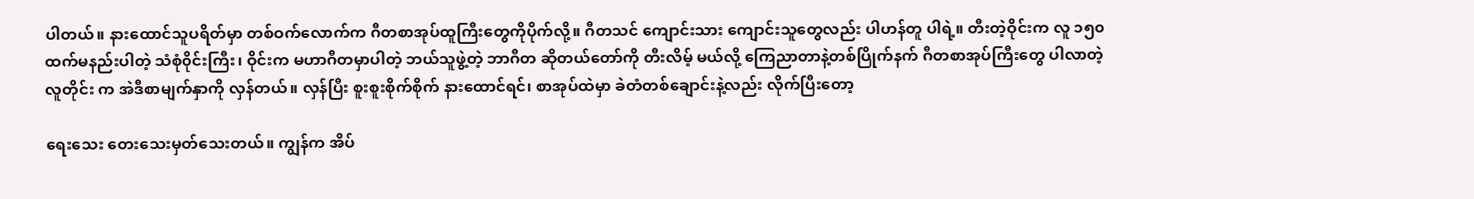ပါတယ်။ နားထောင်သူပရိတ်မှာ တစ်ဝက်လောက်က ဂီတစာအုပ်ထူကြီးတွေကိုပိုက်လို့။ ဂီတသင် ကျောင်းသား ကျောင်းသူတွေလည်း ပါဟန်တူ ပါရဲ့။ တီးတဲ့ဝိုင်းက လူ ၁၅၀ ထက်မနည်းပါတဲ့ သံစုံ၀ိုင်းကြီး၊ ဝိုင်းက မဟာဂီတမှာပါတဲ့ ဘယ်သူဖွဲ့တဲ့ ဘာဂီတ ဆိုတယ်တော်ကို တီးလိမ့် မယ်လို့ ကြေညာတာနဲ့တစ်ပြိုက်နက် ဂီတစာအုပ်ကြီးတွေ ပါလာတဲ့ လူတိုင်း က အဲဒီစာမျက်နှာကို လှန်တယ်။ လှန်ပြီး စူးစူးစိုက်စိုက် နားထောင်ရင်၊ စာအုပ်ထဲမှာ ခဲတံတစ်ချောင်းနဲ့လည်း လိုက်ပြီးတော့

ရေးသေး တေးသေးမှတ်သေးတယ်။ ကျွန်က အိပ်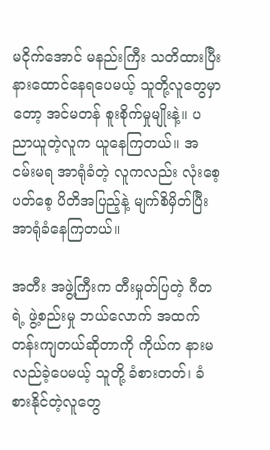မငိုက်အောင် မနည်းကြီး သတိထားပြီး နားထောင်နေရပေမယ့် သူတို့လူတွေမှာတော့ အင်မတန် စူးစိုက်မှုမျိုးနဲ့။ ပညာယူတဲ့လူက ယူနေကြတယ်။ အငမ်းမရ အာရုံခံတဲ့ လူကလည်း လုံးစေ့ပတ်စေ့ ပိတိအပြည့်နဲ့ မျက်စိမှိတ်ပြီးအာရုံခံနေကြတယ်။

အတီး အဖွဲ့ကြီးက တီးမှုတ်ပြတဲ့ ဂီတရဲ့ ဖွဲ့စည်းမှု ဘယ်လောက် အထက်တန်းကျတယ်ဆိုတာကို ကိုယ်က နားမလည်ခဲ့ပေမယ့် သူတို့ ခံစားတတ်၊ ခံစားနိုင်တဲ့လူတွေ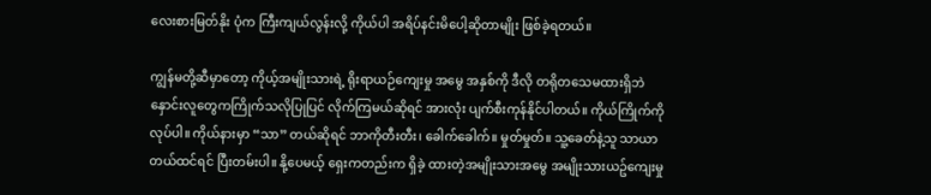လေးစားမြတ်နိုး ပုံက ကြီးကျယ်လွန်းလို့ ကိုယ်ပါ အရိပ်နင်းမိပေါ့ဆိုတာမျိုး ဖြစ်ခဲ့ရတယ်။

ကျွန်မတို့ဆီမှာတော့ ကိုယ့်အမျိုးသားရဲ့ ရိုးရာယဉ်ကျေးမှု အမွေ အနှစ်ကို ဒီလို တရိုတသေမထားရှိဘဲ နှောင်းလူတွေကကြိုက်သလိုပြုပြင် လိုက်ကြမယ်ဆိုရင် အားလုံး ပျက်စီးကုန်နိုင်ပါတယ်။ ကိုယ်ကြိုက်ကို လုပ်ပါ။ ကိုယ်နားမှာ “သာ” တယ်ဆိုရင် ဘာကိုတီးတီး၊ ခေါက်ခေါက်။ မှုတ်မှုတ်။ သူ့ခေတ်နဲ့သူ သာယာတယ်ထင်ရင် ပြီးတမ်းပါ။ နို့ပေမယ့် ရှေးကတည်းက ရှိခဲ့ ထားတဲ့အမျိုးသားအမွေ အမျိုးသားယဥ်ကျေးမှု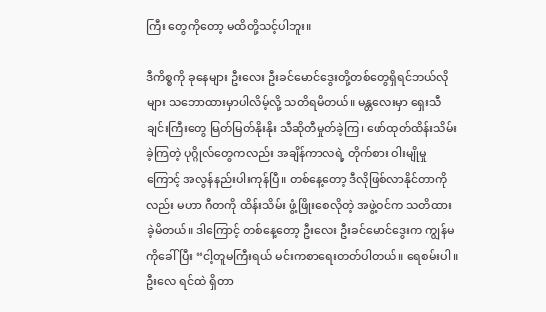ကြီး တွေကိုတော့ မထိတို့သင့်ပါဘူး။

ဒီကိစ္စကို ခုနေများ ဦးလေး ဦးခင်မောင်ဒွေးတို့တစ်တွေရှိရင်ဘယ်လိုများ သဘောထားမှာပါလိမ့်လို့ သတိရမိတယ်။ မန္တလေးမှာ ရှေးသီချင်းကြီးတွေ မြတ်မြတ်နိုးနိုး သီဆိုတီမှုတ်ခဲ့ကြ၊ ဖော်ထုတ်ထိန်းသိမ်း ခဲ့ကြတဲ့ ပုဂ္ဂိုလ်တွေကလည်း အချိန်ကာလရဲ့ တိုက်စား ဝါးမျိုမှုကြောင့် အလွန်နည်းပါးကုန်ပြီ။ တစ်နေ့တော့ ဒီလိုဖြစ်လာနိုင်တာကိုလည်း မဟာ ဂီတကို ထိန်းသိမ်း ဖွံ့ဖြိုးစေလိုတဲ့ အဖွဲ့ဝင်က သတိထားခဲ့မိတယ်။ ဒါကြောင့် တစ်နေ့တော့ ဦးလေး ဦးခင်မောင်ဒွေးက ကျွန်မကိုခေါ်ပြီး “ငါ့တူမကြီးရယ် မင်းကစာရေးတတ်ပါတယ်။ ရေစမ်းပါ။ ဦးလေ ရင်ထဲ ရှိတာ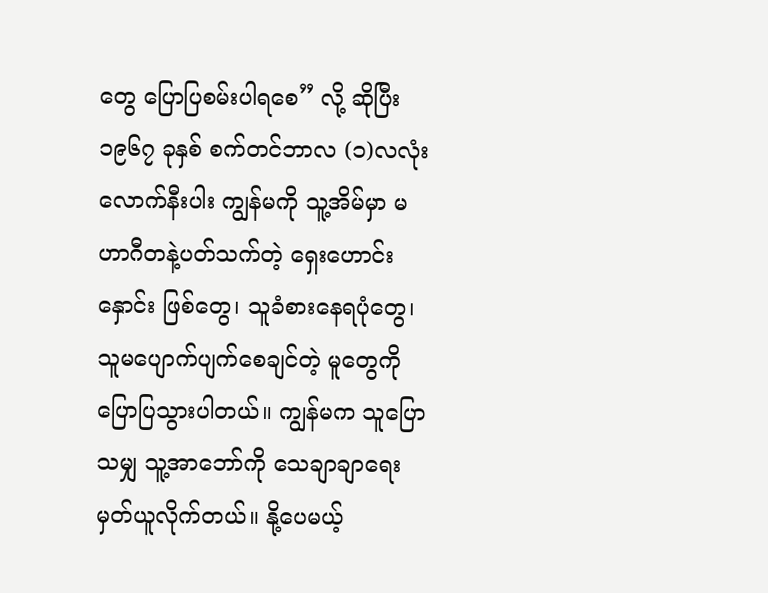တွေ ပြောပြစမ်းပါရစေ” လို့ ဆိုပြီး ၁၉၆၇ ခုနှစ် စက်တင်ဘာလ (၁)လလုံးလောက်နီးပါး ကျွန်မကို သူ့အိမ်မှာ မဟာဂီတနဲ့ပတ်သက်တဲ့ ရှေးဟောင်းနှောင်း ဖြစ်တွေ၊ သူခံစားနေရပုံတွေ၊ သူမပျောက်ပျက်စေချင်တဲ့ မူတွေကို ပြောပြသွားပါတယ်။ ကျွန်မက သူပြောသမျှ သူ့အာဘော်ကို သေချာချာရေးမှတ်ယူလိုက်တယ်။ နို့ပေမယ့်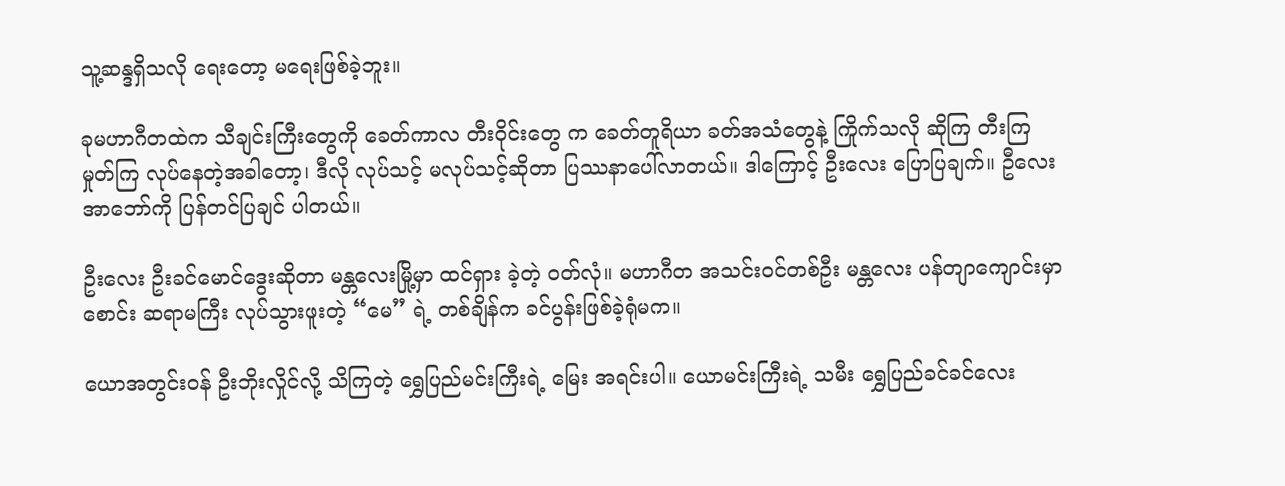သူ့ဆန္ဒရှိသလို ရေးတော့ မရေးဖြစ်ခဲ့ဘူး။

ခုမဟာဂီတထဲက သီချင်းကြီးတွေကို ခေတ်ကာလ တီးဝိုင်းတွေ က ခေတ်တူရိယာ ခတ်အသံတွေနဲ့ ကြိုက်သလို ဆိုကြ တီးကြ မှုတ်ကြ လုပ်နေတဲ့အခါတော့၊ ဒီလို လုပ်သင့် မလုပ်သင့်ဆိုတာ ပြဿနာပေါ်လာတယ်။ ဒါကြောင့် ဦးလေး ပြောပြချက်။ ဦလေးအာဘော်ကို ပြန်တင်ပြချင် ပါတယ်။

ဦးလေး ဦးခင်မောင်ဒွေးဆိုတာ မန္တလေးမြို့မှာ ထင်ရှား ခဲ့တဲ့ ဝတ်လုံ။ မဟာဂီတ အသင်း၀င်တစ်ဦး မန္တလေး ပန်တျာကျောင်းမှာ စောင်း ဆရာမကြီး လုပ်သွားဖူးတဲ့ “မေ” ရဲ့ တစ်ချိန်က ခင်ပွန်းဖြစ်ခဲ့ရုံမက။

ယောအတွင်းဝန် ဦးဘိုးလှိုင်လို့ သိကြတဲ့ ရွှေပြည်မင်းကြီးရဲ့ မြေး အရင်းပါ။ ယောမင်းကြီးရဲ့ သမီး ရွှေပြည်ခင်ခင်လေး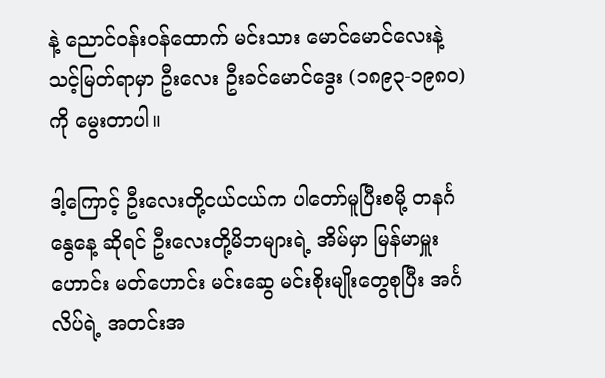နဲ့ ညောင်ဝန်းဝန်ထောက် မင်းသား မောင်မောင်လေးနဲ့ သင့်မြတ်ရာမှာ ဦးလေး ဦးခင်မောင်ဒွေး (၁၈၉၃-၁၉၈၀) ကို မွေးတာပါ။

ဒါ့ကြောင့် ဦးလေးတို့ငယ်ငယ်က ပါတော်မူပြီးစမို့ တနင်္ဂနွေနေ့ ဆိုရင် ဦးလေးတို့မိဘများရဲ့ အိမ်မှာ မြန်မာမှူးဟောင်း မတ်ဟောင်း မင်းဆွေ မင်းစိုးမျိုးတွေစုပြီး အင်္ဂလိပ်ရဲ့ အတင်းအ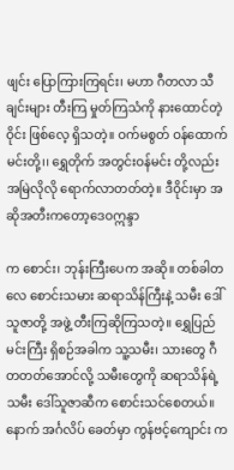ဖျင်း ပြောကြားကြရင်း၊ မဟာ ဂီတလာ သီချင်းများ တီးကြ မှုတ်ကြသံကို နားထောင်တဲ့ဝိုင်း ဖြစ်လေ့ ရှိသတဲ့။ ဝက်မစွတ် ဝန်ထောက်မင်းတို့၊၊ ရွှေတိုက် အတွင်းဝန်မင်း တို့လည်း အမြဲလိုလို ရောက်လာတတ်တဲ့။ ဒီဝိုင်းမှာ အဆိုအတီးကတော့ဒေဝဣန္ဒာ

က စောင်း၊ ဘုန်းကြီးပေက အဆို။ တစ်ခါတလေ စောင်းသမား ဆရာသိန်ကြီးနဲ့ သမီး ဒေါ်သူဇာတို့ အဖွဲ့ တီးကြဆိုကြသတဲ့။ ရွှေပြည်မင်းကြီး ရှိစဉ်အခါက သူ့သမီး၊ သားတွေ ဂီတတတ်အောင်လို့ သမီးတွေကို ဆရာသိန်ရဲ့သမီး ဒေါ်သူဇာဆီက စောင်းသင်စေတယ်။ နောက် အင်္ဂလိပ် ခေတ်မှာ ကွန်ဗင့်ကျောင်း က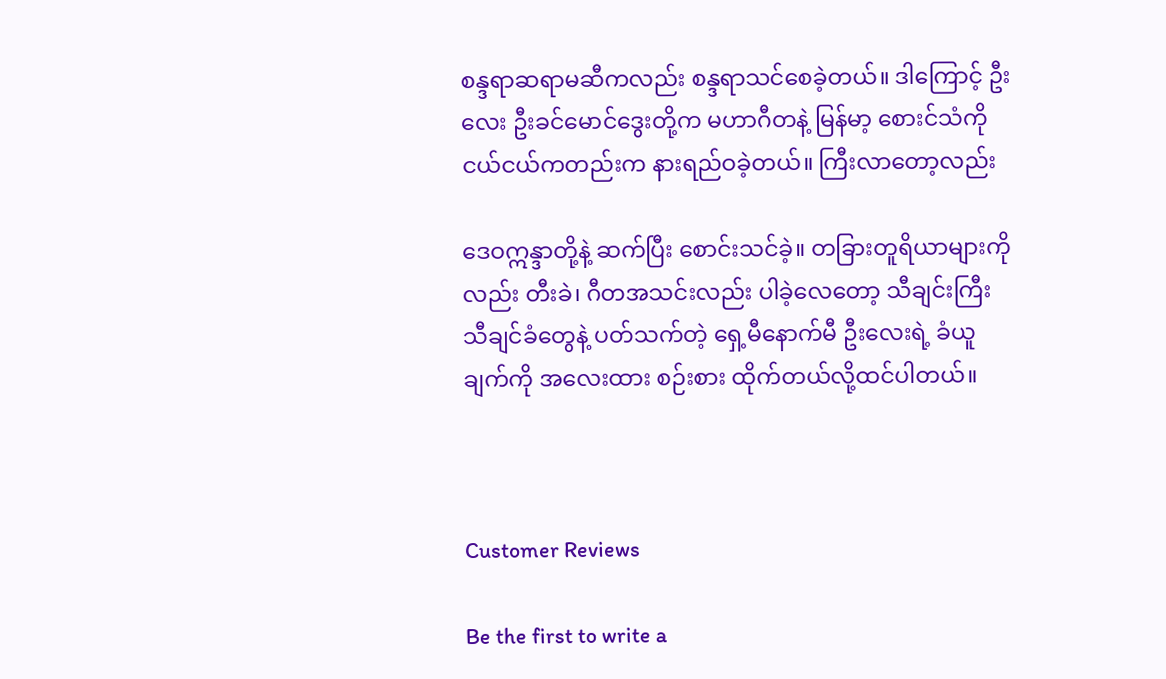စန္ဒရာဆရာမဆီကလည်း စန္ဒရာသင်စေခဲ့တယ်။ ဒါကြောင့် ဦးလေး ဦးခင်မောင်ဒွေးတို့က မဟာဂီတနဲ့ မြန်မာ့ စေားင်သံကို ငယ်ငယ်ကတည်းက နားရည်ဝခဲ့တယ်။ ကြီးလာတော့လည်း

ဒေဝဣန္ဒာတို့နဲ့ ဆက်ပြီး စောင်းသင်ခဲ့။ တခြားတူရိယာများကိုလည်း တီးခဲ၊ ဂီတအသင်းလည်း ပါခဲ့လေတော့ သီချင်းကြီး သီချင်ခံတွေနဲ့ ပတ်သက်တဲ့ ရှေ့မီနောက်မီ ဦးလေးရဲ့ ခံယူချက်ကို အလေးထား စဉ်းစား ထိုက်တယ်လို့ထင်ပါတယ်။



Customer Reviews

Be the first to write a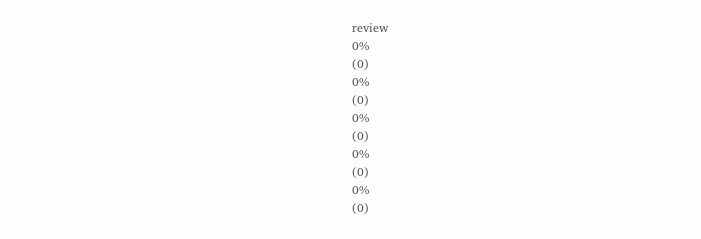review
0%
(0)
0%
(0)
0%
(0)
0%
(0)
0%
(0)